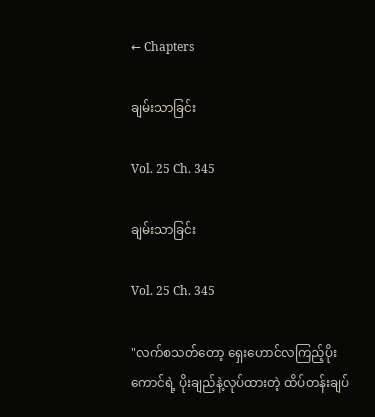← Chapters

ချမ်းသာခြင်း

Vol. 25 Ch. 345

ချမ်းသာခြင်း

Vol. 25 Ch. 345

"လက်စသတ်တော့ ရှေးဟောင်လကြည့်ပိုးကောင်ရဲ့ ပိုးချည်နဲ့လုပ်ထားတဲ့ ထိပ်တန်းချပ်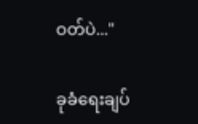ဝတ်ပဲ..."

ခုခံရေးချပ်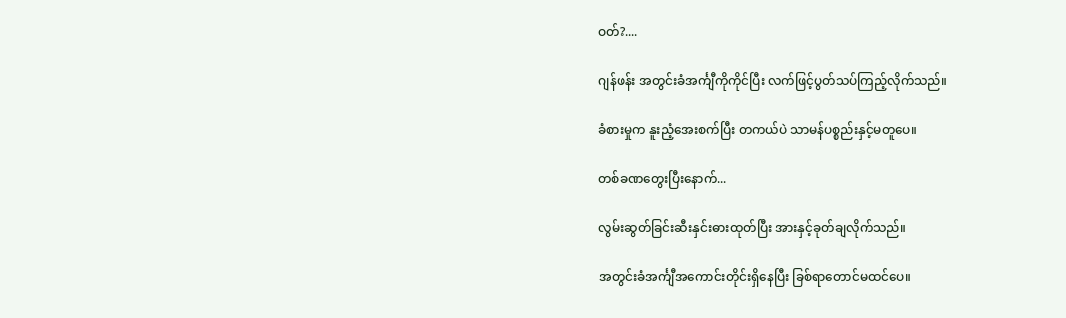ဝတ်?....

ဂျန်ဖန်း အတွင်းခံအင်္ကျီကိုကိုင်ပြီး လက်ဖြင့်ပွတ်သပ်ကြည့်လိုက်သည်။

ခံစားမှုက နူးညံ့အေးစက်ပြီး တကယ်ပဲ သာမန်ပစ္စည်းနှင့်မတူပေ။

တစ်ခဏတွေးပြီးနောက်...

လွမ်းဆွတ်ခြင်းဆီးနှင်းဓားထုတ်ပြီး အားနှင့်ခုတ်ချလိုက်သည်။

အတွင်းခံအင်္ကျီအကောင်းတိုင်းရှိနေပြီး ခြစ်ရာတောင်မထင်ပေ။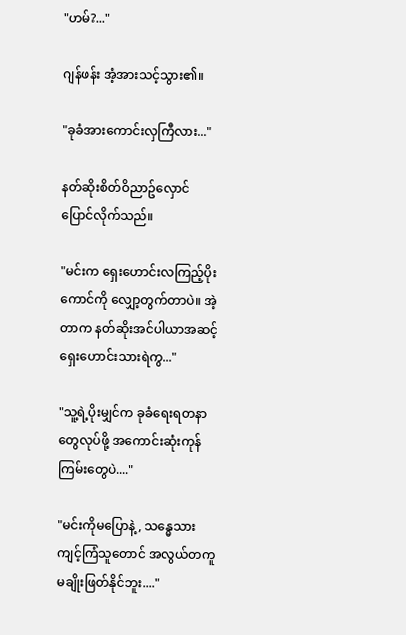"ဟမ်?..."

ဂျန်ဖန်း အံ့အားသင့်သွား၏။

"ခုခံအားကောင်းလှကြီလား..."

နတ်ဆိုးစိတ်ဝိညာဥ်လှောင်ပြောင်လိုက်သည်။

"မင်းက ရှေးဟောင်းလကြည့်ပိုးကောင်ကို လျှော့တွက်တာပဲ။ အဲ့တာက နတ်ဆိုးအင်ပါယာအဆင့် ရှေးဟောင်းသားရဲကွ..."

"သူ့ရဲ့ပိုးမျှင်က ခုခံရေးရတနာတွေလုပ်ဖို့ အကောင်းဆုံးကုန်ကြမ်းတွေပဲ...."

"မင်းကိုမပြောနဲ့, သန္ဓေသားကျင့်ကြံသူတောင် အလွယ်တကူမချိုးဖြတ်နိုင်ဘူး...."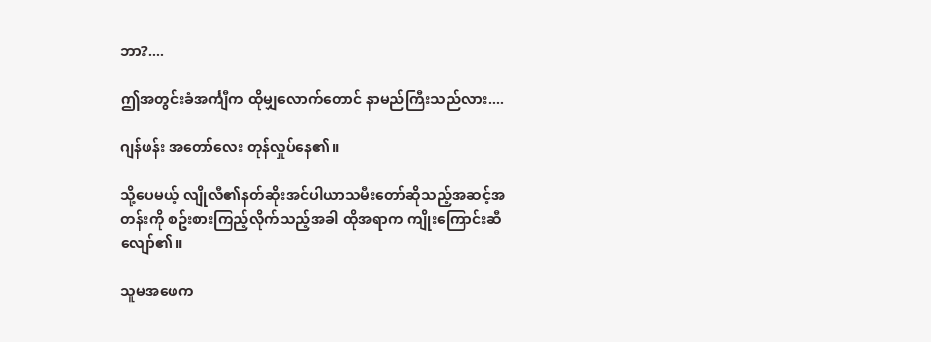ဘာ?....

ဤအတွင်းခံအင်္ကျီက ထိုမျှလောက်တောင် နာမည်ကြီးသည်လား....

ဂျန်ဖန်း အတော်လေး တုန်လှုပ်နေ၏။

သို့ပေမယ့် လျိုလီ၏နတ်ဆိုးအင်ပါယာသမီးတော်ဆိုသည့်အဆင့်အတန်းကို စဥ်းစားကြည့်လိုက်သည့်အခါ ထိုအရာက ကျိုးကြောင်းဆီလျော်၏။

သူမအဖေက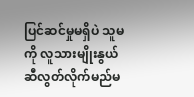ပြင်ဆင်မှုမရှိပဲ သူမကို လူသားမျိုးနွယ်ဆီလွတ်လိုက်မည်မ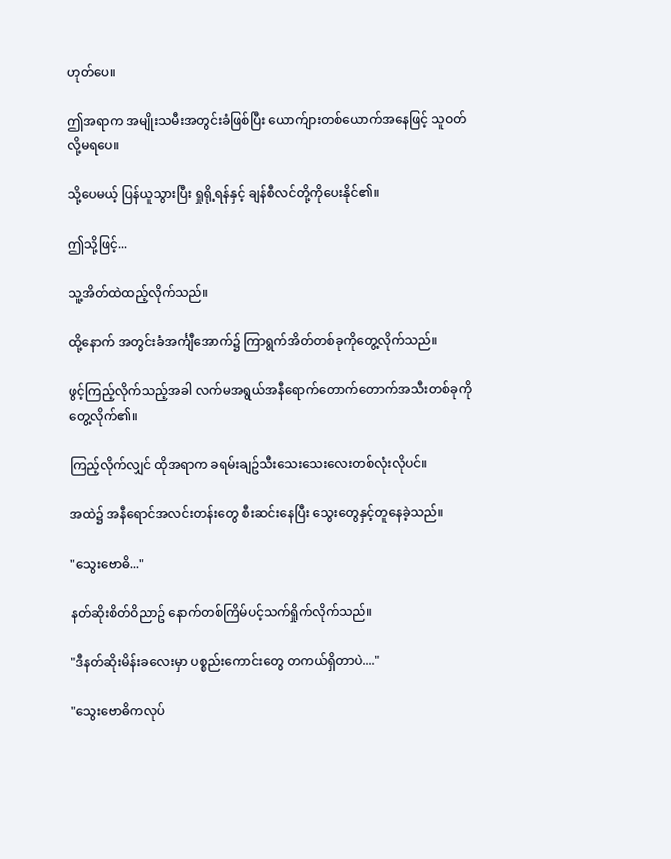ဟုတ်ပေ။

ဤအရာက အမျိုးသမီးအတွင်းခံဖြစ်ပြီး ယောက်ျားတစ်ယောက်အနေဖြင့် သူဝတ်လို့မရပေ။

သို့ပေမယ့် ပြန်ယူသွားပြီး ရှုရို့ရန်နှင့် ချန်စီလင်တို့ကိုပေးနိုင်၏။

ဤသို့ဖြင့်...

သူ့အိတ်ထဲထည့်လိုက်သည်။

ထို့နောက် အတွင်းခံအင်္ကျီအောက်၌ ကြာရွက်အိတ်တစ်ခုကိုတွေ့လိုက်သည်။

ဖွင့်ကြည့်လိုက်သည့်အခါ လက်မအရွယ်အနီရောက်တောက်တောက်အသီးတစ်ခုကို တွေ့လိုက်၏။

ကြည့်လိုက်လျှင် ထိုအရာက ခရမ်းချဥ်သီးသေးသေးလေးတစ်လုံးလိုပင်။

အထဲ၌ အနီရောင်အလင်းတန်းတွေ စီးဆင်းနေပြီး သွေးတွေနှင့်တူနေခဲ့သည်။

"သွေးဗောဓိ..."

နတ်ဆိုးစိတ်ဝိညာဥ် နောက်တစ်ကြိမ်ပင့်သက်ရှိုက်လိုက်သည်။

"ဒီနတ်ဆိုးမိန်းခလေးမှာ ပစ္စည်းကောင်းတွေ တကယ်ရှိတာပဲ...."

"သွေးဗောဓိကလုပ်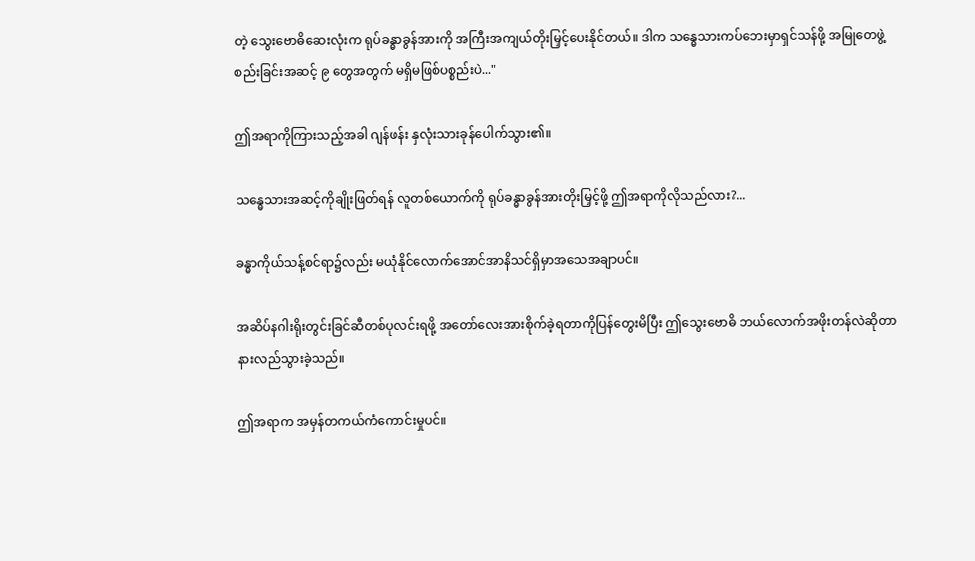တဲ့ သွေးဗောဓိဆေးလုံးက ရုပ်ခန္ဓာခွန်အားကို အကြီးအကျယ်တိုးမြှင့်ပေးနိုင်တယ်။ ဒါက သန္ဓေသားကပ်ဘေးမှာရှင်သန်ဖို့ အမြုတေဖွဲ့စည်းခြင်းအဆင့် ၉ တွေအတွက် မရှိမဖြစ်ပစ္စည်းပဲ..."

ဤအရာကိုကြားသည့်အခါ ဂျန်ဖန်း နှလုံးသားခုန်ပေါက်သွား၏။

သန္ဓေသားအဆင့်ကိုချိုးဖြတ်ရန် လူတစ်ယောက်ကို ရုပ်ခန္ဓာခွန်အားတိုးမြှင့်ဖို့ ဤအရာကိုလိုသည်လား?...

ခန္ဓာကိုယ်သန့်စင်ရာ၌လည်း မယုံနိုင်လောက်အောင်အာနိသင်ရှိမှာအသေအချာပင်။

အဆိပ်နဂါးရိုးတွင်းခြင်ဆီတစ်ပုလင်းရဖို့ အတော်လေးအားစိုက်ခဲ့ရတာကိုပြန်တွေးမိပြီး ဤသွေးဗောဓိ ဘယ်လောက်အဖိုးတန်လဲဆိုတာ နားလည်သွားခဲ့သည်။

ဤအရာက အမှန်တကယ်ကံကောင်းမှုပင်။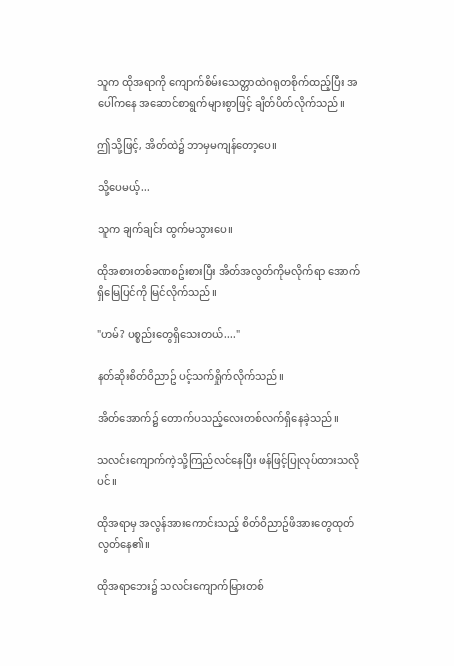သူက ထိုအရာကို ကျောက်စိမ်းသေတ္တာထဲဂရုတစိုက်ထည့်ပြီး အပေါ်ကနေ အဆောင်စာရွက်များစွာဖြင့် ချိတ်ပိတ်လိုက်သည်။

ဤသို့ဖြင့်, အိတ်ထဲ၌ ဘာမှမကျန်တော့ပေ။

သို့ပေမယ့်...

သူက ချက်ချင်း ထွက်မသွားပေ။

ထိုအစားတစ်ခဏစဥ်းစားပြီး အိတ်အလွတ်ကိုမလိုက်ရာ အောက်ရှိမြေပြင်ကို မြင်လိုက်သည်။

"ဟမ်? ပစ္စည်းတွေရှိသေးတယ်...."

နတ်ဆိုးစိတ်ဝိညာဥ် ပင့်သက်ရှိုက်လိုက်သည်။

အိတ်အောက်၌ တောက်ပသည့်လေးတစ်လက်ရှိနေခဲ့သည်။

သလင်းကျောက်ကဲ့သို့ကြည်လင်နေပြီး ဖန်ဖြင့်ပြုလုပ်ထားသလိုပင်။

ထိုအရာမှ အလွန်အားကောင်းသည့် စိတ်ဝိညာဥ်ဖိအားတွေထုတ်လွတ်နေ၏။

ထိုအရာဘေး၌ သလင်းကျောက်မြားတစ်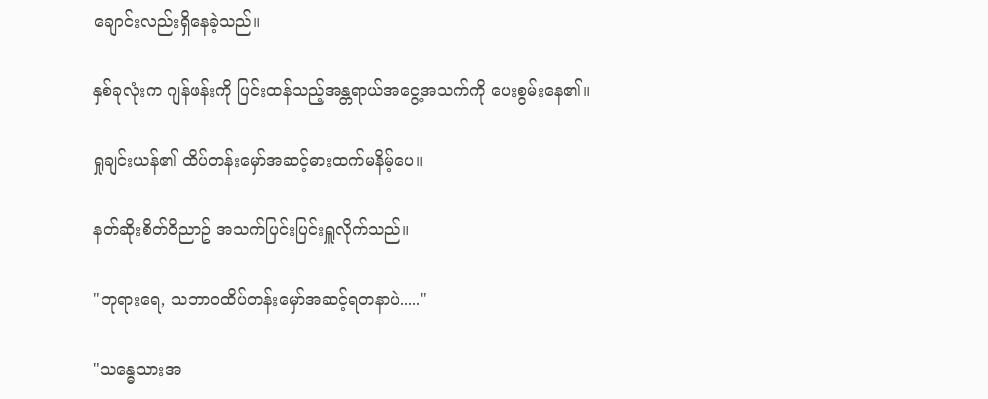ချောင်းလည်းရှိနေခဲ့သည်။

နှစ်ခုလုံးက ဂျန်ဖန်းကို ပြင်းထန်သည့်အန္တရာယ်အငွေ့အသက်ကို ပေးစွမ်းနေ၏။

ရှုချင်းယန်၏ ထိပ်တန်းမှော်အဆင့်ဓားထက်မနိမ့်ပေ။

နတ်ဆိုးစိတ်ဝိညာဥ် အသက်ပြင်းပြင်းရှူလိုက်သည်။

"ဘုရားရေ, သဘာဝထိပ်တန်းမှော်အဆင့်ရတနာပဲ....."

"သန္ဓေသားအ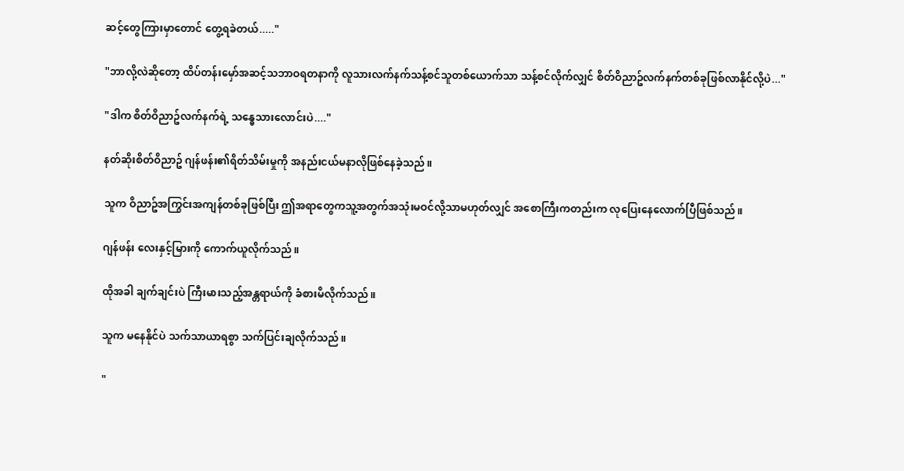ဆင့်တွေကြားမှာတောင် တွေ့ရခဲတယ်....."

"ဘာလို့လဲဆိုတော့ ထိပ်တန်းမှော်အဆင့်သဘာဝရတနာကို လူသားလက်နက်သန့်စင်သူတစ်ယောက်သာ သန့်စင်လိုက်လျှင် စိတ်ဝိညာဥ်လက်နက်တစ်ခုဖြစ်လာနိုင်လို့ပဲ..."

"ဒါက စိတ်ဝိညာဥ်လက်နက်ရဲ့ သန္ဓေသားလောင်းပဲ...."

နတ်ဆိုးစိတ်ဝိညာဥ် ဂျန်ဖန်း၏ရိတ်သိမ်းမှုကို အနည်းငယ်မနာလိုဖြစ်နေခဲ့သည်။

သူက ဝိညာဥ်အကြွင်းအကျန်တစ်ခုဖြစ်ပြီး ဤအရာတွေကသူ့အတွက်အသုံးမဝင်လို့သာမဟုတ်လျှင် အစောကြီးကတည်းက လုပြေးနေလောက်ပြီဖြစ်သည်။

ဂျန်ဖန်း လေးနှင့်မြားကို ကောက်ယူလိုက်သည်။

ထိုအခါ ချက်ချင်းပဲ ကြီးမားသည့်အန္တရာယ်ကို ခံစားမိလိုက်သည်။

သူက မနေနိုင်ပဲ သက်သာယာရစွာ သက်ပြင်းချလိုက်သည်။

"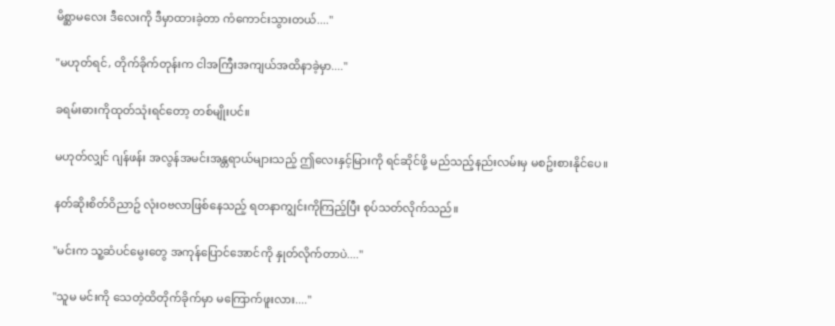မိစ္ဆာမလေး ဒီလေးကို ဒီမှာထားခဲ့တာ ကံကောင်းသွားတယ်...."

"မဟုတ်ရင်, တိုက်ခိုက်တုန်းက ငါအကြီးအကျယ်အထိနာခဲ့မှာ...."

ခရမ်းဓားကိုထုတ်သုံးရင်တော့ တစ်မျိုးပင်။

မဟုတ်လျှင် ဂျန်ဖန်း အလွန်အမင်းအန္တရာယ်များသည့် ဤလေးနှင့်မြားကို ရင်ဆိုင်ဖို့ မည်သည့်နည်းလမ်းမှ မစဥ်းစားနိုင်ပေ။

နတ်ဆိုးစိတ်ဝိညာဥ် လုံးဝဗလာဖြစ်နေသည့် ရတနာကျွင်းကိုကြည့်ပြီး စုပ်သတ်လိုက်သည်။

"မင်းက သူ့ဆံပင်မွေးတွေ အကုန်ပြောင်အောင်ကို နှုတ်လိုက်တာပဲ...."

"သူမ မင်းကို သေတဲ့ထိတိုက်ခိုက်မှာ မကြောက်ဖူးလား...."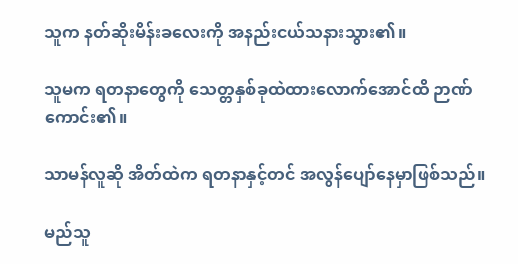သူက နတ်ဆိုးမိန်းခလေးကို အနည်းငယ်သနားသွား၏။

သူမက ရတနာတွေကို သေတ္တနှစ်ခုထဲထားလောက်အောင်ထိ ဉာဏ်ကောင်း၏။

သာမန်လူဆို အိတ်ထဲက ရတနာနှင့်တင် အလွန်ပျော်နေမှာဖြစ်သည်။

မည်သူ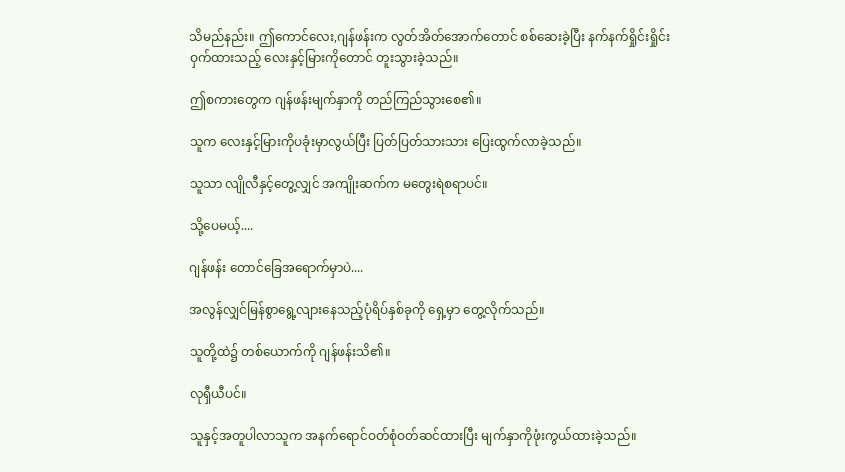သိမည်နည်း။ ဤကောင်လေး,ဂျန်ဖန်းက လွတ်အိတ်အောက်တောင် စစ်ဆေးခဲ့ပြီး နက်နက်ရှိုင်းရှိုင်းဝှက်ထားသည့် လေးနှင့်မြားကိုတောင် တူးသွားခဲ့သည်။

ဤစကားတွေက ဂျန်ဖန်းမျက်နှာကို တည်ကြည်သွားစေ၏။

သူက လေးနှင့်မြားကိုပခုံးမှာလွယ်ပြီး ပြတ်ပြတ်သားသား ပြေးထွက်လာခဲ့သည်။

သူသာ လျိုလီနှင့်တွေ့လျှင် အကျိုးဆက်က မတွေးရဲစရာပင်။

သို့ပေမယ့်....

ဂျန်ဖန်း တောင်ခြေအရောက်မှာပဲ....

အလွန်လျှင်မြန်စွာရွေ့လျားနေသည့်ပုံရိပ်နှစ်ခုကို ရှေ့မှာ တွေ့လိုက်သည်။

သူတို့ထဲ၌ တစ်ယောက်ကို ဂျန်ဖန်းသိ၏။

လုရှီယီပင်။

သူနှင့်အတူပါလာသူက အနက်ရောင်ဝတ်စုံဝတ်ဆင်ထားပြီး မျက်နှာကိုဖုံးကွယ်ထားခဲ့သည်။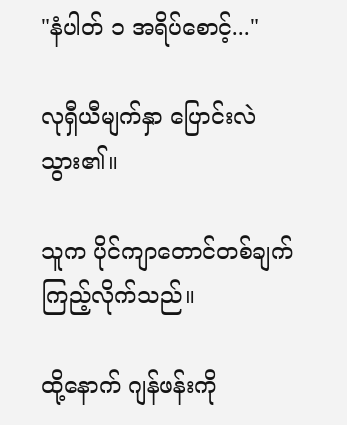"နံပါတ် ၁ အရိပ်စောင့်..."

လုရှီယီမျက်နှာ ပြောင်းလဲသွား၏။

သူက ပိုင်ကျာတောင်တစ်ချက်ကြည့်လိုက်သည်။

ထို့နောက် ဂျန်ဖန်းကို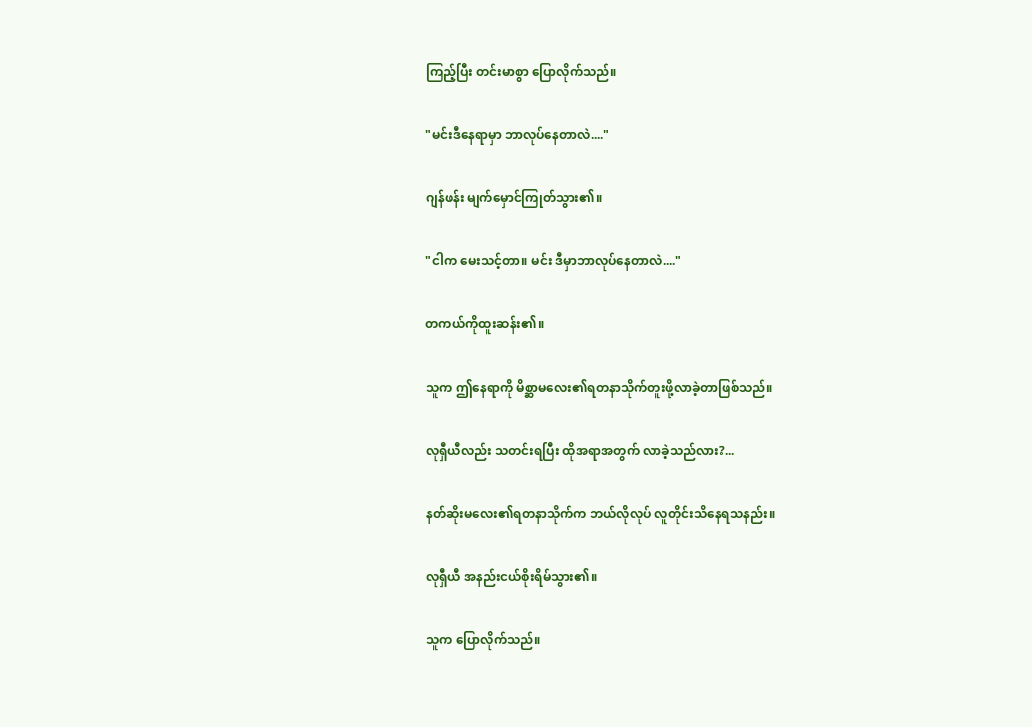ကြည့်ပြီး တင်းမာစွာ ပြောလိုက်သည်။

"မင်းဒီနေရာမှာ ဘာလုပ်နေတာလဲ...."

ဂျန်ဖန်း မျက်မှောင်ကြုတ်သွား၏။

"ငါက မေးသင့်တာ။ မင်း ဒီမှာဘာလုပ်နေတာလဲ...."

တကယ်ကိုထူးဆန်း၏။

သူက ဤနေရာကို မိစ္ဆာမလေး၏ရတနာသိုက်တူးဖို့လာခဲ့တာဖြစ်သည်။

လုရှီယီလည်း သတင်းရပြီး ထိုအရာအတွက် လာခဲ့သည်လား?...

နတ်ဆိုးမလေး၏ရတနာသိုက်က ဘယ်လိုလုပ် လူတိုင်းသိနေရသနည်း။

လုရှီယီ အနည်းငယ်စိုးရိမ်သွား၏။

သူက ပြောလိုက်သည်။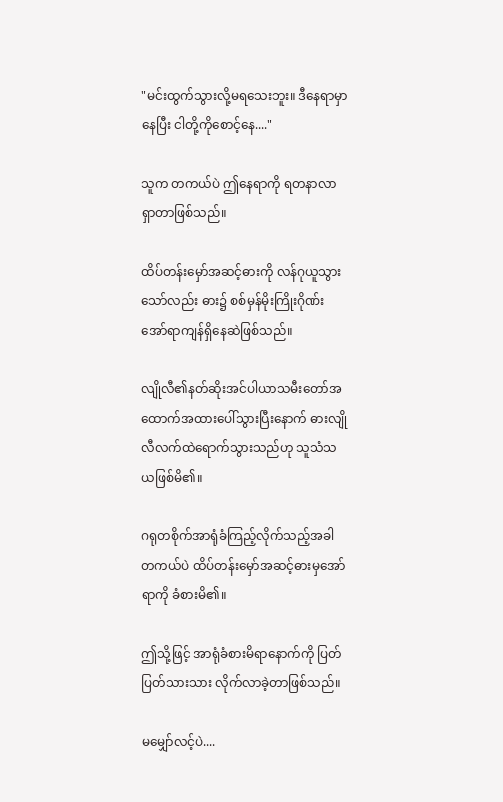"မင်းထွက်သွားလို့မရသေးဘူး။ ဒီနေရာမှာနေပြီး ငါတို့ကိုစောင့်နေ...."

သူက တကယ်ပဲ ဤနေရာကို ရတနာလာရှာတာဖြစ်သည်။

ထိပ်တန်းမှော်အဆင့်ဓားကို လန်ဂုယူသွားသော်လည်း ဓား၌ စစ်မှန်မိုးကြိုးဂိုဏ်းအော်ရာကျန်ရှိနေဆဲဖြစ်သည်။

လျိုလီ၏နတ်ဆိုးအင်ပါယာသမီးတော်အထောက်အထားပေါ်သွားပြီးနောက် ဓားလျိုလီလက်ထဲရောက်သွားသည်ဟု သူသံသယဖြစ်မိ၏။

ဂရုတစိုက်အာရုံခံကြည့်လိုက်သည့်အခါ တကယ်ပဲ ထိပ်တန်းမှော်အဆင့်ဓားမှအော်ရာကို ခံစားမိ၏။

ဤသို့ဖြင့် အာရုံခံစားမိရာနောက်ကို ပြတ်ပြတ်သားသား လိုက်လာခဲ့တာဖြစ်သည်။

မမျှော်လင့်ပဲ....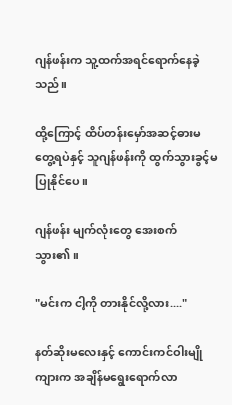ဂျန်ဖန်းက သူ့ထက်အရင်ရောက်နေခဲ့သည်။

ထို့ကြောင့် ထိပ်တန်းမှော်အဆင့်ဓားမတွေ့ရပဲနှင့် သူဂျန်ဖန်းကို ထွက်သွားခွင့်မပြုနိုင်ပေ။

ဂျန်ဖန်း မျက်လုံးတွေ အေးစက်သွား၏။

"မင်းက ငါ့ကို တားနိုင်လို့လား...."

နတ်ဆိုးမလေးနှင့် ကောင်းကင်ဝါးမျိုကျားက အချိန်မရွေးရောက်လာ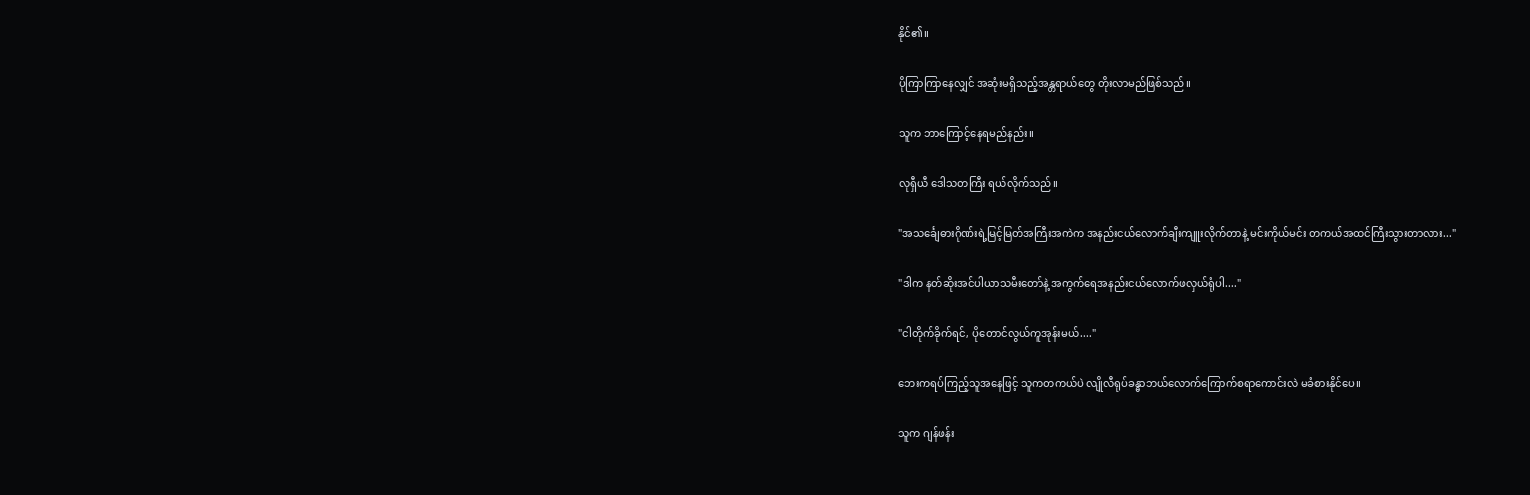နိုင်၏။

ပိုကြာကြာနေလျှင် အဆုံးမရှိသည့်အန္တရာယ်တွေ တိုးလာမည်ဖြစ်သည်။

သူက ဘာကြောင့်နေရမည်နည်း။

လုရှီယီ ဒေါသတကြီး ရယ်လိုက်သည်။

"အသင်္ချေဓားဂိုဏ်းရဲ့မြင့်မြတ်အကြီးအကဲက အနည်းငယ်လောက်ချီးကျူးလိုက်တာနဲ့ မင်းကိုယ်မင်း တကယ်အထင်ကြီးသွားတာလား..."

"ဒါက နတ်ဆိုးအင်ပါယာသမီးတော်နဲ့ အကွက်ရေအနည်းငယ်လောက်ဖလှယ်ရုံပါ...."

"ငါတိုက်ခိုက်ရင်, ပိုတောင်လွယ်ကူအုန်းမယ်...."

ဘေးကရပ်ကြည့်သူအနေဖြင့် သူကတကယ်ပဲ လျိုလီရုပ်ခန္ဓာဘယ်လောက်ကြောက်စရာကောင်းလဲ မခံစားနိုင်ပေ။

သူက ဂျန်ဖန်း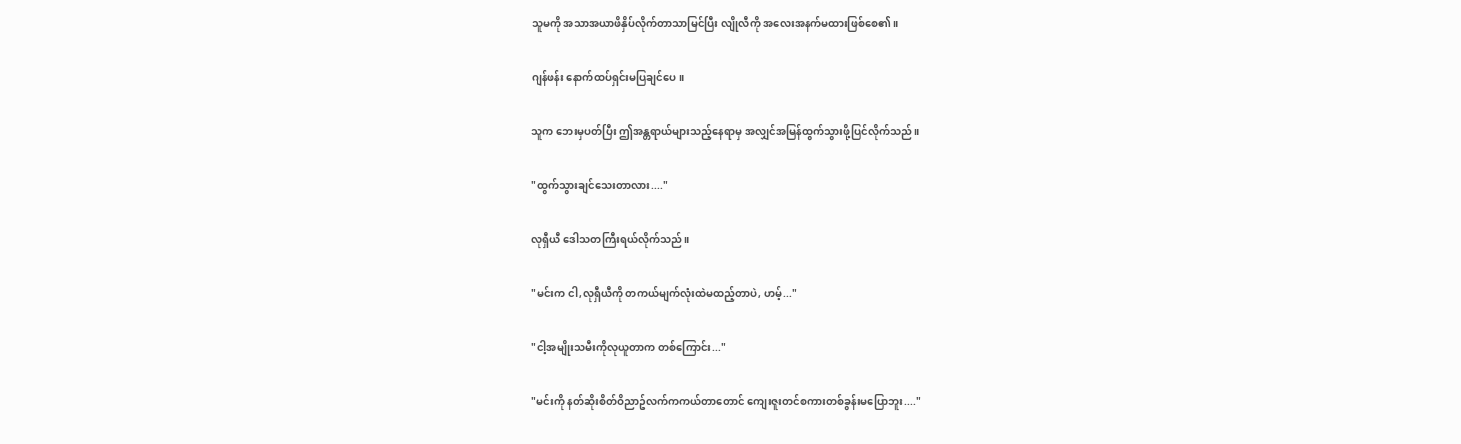သူမကို အသာအယာဖိနှိပ်လိုက်တာသာမြင်ပြီး လျိုလီကို အလေးအနက်မထားဖြစ်စေ၏။

ဂျန်ဖန်း နောက်ထပ်ရှင်းမပြချင်ပေ။

သူက ဘေးမှပတ်ပြီး ဤအန္တရာယ်များသည့်နေရာမှ အလျှင်အမြန်ထွက်သွားဖို့ပြင်လိုက်သည်။

"ထွက်သွားချင်သေးတာလား...."

လုရှီယီ ဒေါသတကြီးရယ်လိုက်သည်။

"မင်းက ငါ,လုရှီယီကို တကယ်မျက်လုံးထဲမထည့်တာပဲ, ဟမ့်..."

"ငါ့အမျိုးသမီးကိုလုယူတာက တစ်ကြောင်း..."

"မင်းကို နတ်ဆိုးစိတ်ဝိညာဥ်လက်ကကယ်တာတောင် ကျေးဇူးတင်စကားတစ်ခွန်းမပြောဘူး...."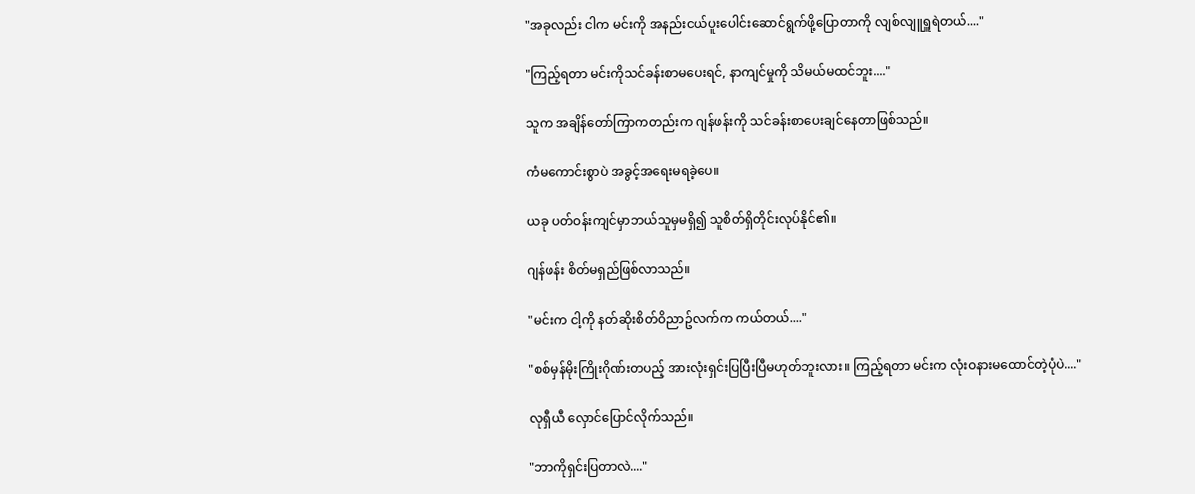"အခုလည်း ငါက မင်းကို အနည်းငယ်ပူးပေါင်းဆောင်ရွက်ဖို့ပြောတာကို လျစ်လျူရှူရဲတယ်...."

"ကြည့်ရတာ မင်းကိုသင်ခန်းစာမပေးရင်, နာကျင်မှုကို သိမယ်မထင်ဘူး...."

သူက အချိန်တော်ကြာကတည်းက ဂျန်ဖန်းကို သင်ခန်းစာပေးချင်နေတာဖြစ်သည်။

ကံမကောင်းစွာပဲ အခွင့်အရေးမရခဲ့ပေ။

ယခု ပတ်ဝန်းကျင်မှာဘယ်သူမှမရှိ၍ သူစိတ်ရှိတိုင်းလုပ်နိုင်၏။

ဂျန်ဖန်း စိတ်မရှည်ဖြစ်လာသည်။

"မင်းက ငါ့ကို နတ်ဆိုးစိတ်ဝိညာဥ်လက်က ကယ်တယ်...."

"စစ်မှန်မိုးကြိုးဂိုဏ်းတပည့် အားလုံးရှင်းပြပြီးပြီမဟုတ်ဘူးလား။ ကြည့်ရတာ မင်းက လုံးဝနားမထောင်တဲ့ပုံပဲ...."

လုရှီယီ လှောင်ပြောင်လိုက်သည်။

"ဘာကိုရှင်းပြတာလဲ...."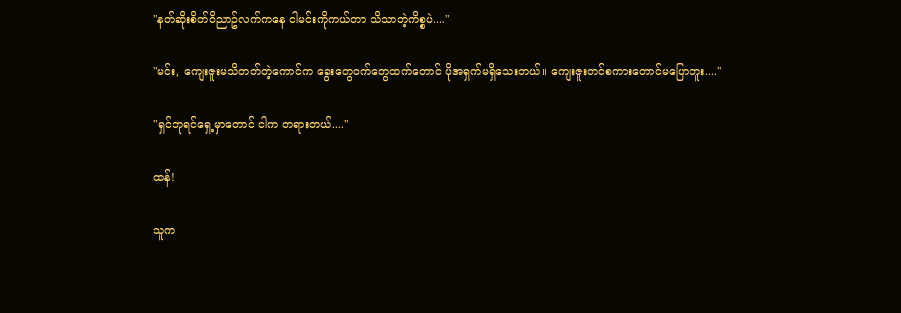"နတ်ဆိုးစိတ်ဝိညာဥ်လက်ကနေ ငါမင်းကိုကယ်တာ သိသာတဲ့ကိစ္စပဲ...."

"မင်း, ကျေးဇူးမသိတတ်တဲ့ကောင်က ခွေးတွေဝက်တွေထက်တောင် ပိုအရှက်မရှိသေးတယ်။ ကျေးဇူးတင်စကားတောင်မပြောဘူး...."

"ရှင်ဘုရင်ရှေ့မှာတောင် ငါက တရားတယ်...."

ထန်!

သူက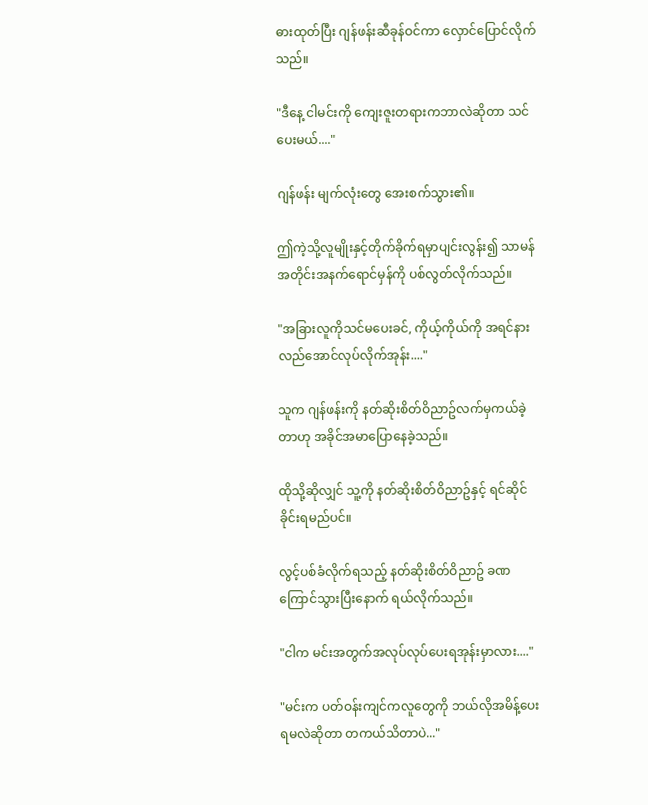ဓားထုတ်ပြီး ဂျန်ဖန်းဆီခုန်ဝင်ကာ လှောင်ပြောင်လိုက်သည်။

"ဒီနေ့ ငါမင်းကို ကျေးဇူးတရားကဘာလဲဆိုတာ သင်ပေးမယ်...."

ဂျန်ဖန်း မျက်လုံးတွေ အေးစက်သွား၏။

ဤကဲ့သို့လူမျိုးနှင့်တိုက်ခိုက်ရမှာပျင်းလွန်း၍ သာမန်အတိုင်းအနက်ရောင်မှန်ကို ပစ်လွတ်လိုက်သည်။

"အခြားလူကိုသင်မပေးခင်, ကိုယ့်ကိုယ်ကို အရင်နားလည်အောင်လုပ်လိုက်အုန်း...."

သူက ဂျန်ဖန်းကို နတ်ဆိုးစိတ်ဝိညာဥ်လက်မှကယ်ခဲ့တာဟု အခိုင်အမာပြောနေခဲ့သည်။

ထိုသို့ဆိုလျှင် သူ့ကို နတ်ဆိုးစိတ်ဝိညာဥ်နှင့် ရင်ဆိုင်ခိုင်းရမည်ပင်။

လွင့်ပစ်ခံလိုက်ရသည့် နတ်ဆိုးစိတ်ဝိညာဥ် ခဏကြောင်သွားပြီးနောက် ရယ်လိုက်သည်။

"ငါက မင်းအတွက်အလုပ်လုပ်ပေးရအုန်းမှာလား...."

"မင်းက ပတ်ဝန်းကျင်ကလူတွေကို ဘယ်လိုအမိန့်ပေးရမလဲဆိုတာ တကယ်သိတာပဲ..."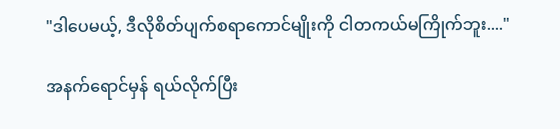"ဒါပေမယ့်, ဒီလိုစိတ်ပျက်စရာကောင်မျိုးကို ငါတကယ်မကြိုက်ဘူး...."

အနက်ရောင်မှန် ရယ်လိုက်ပြီး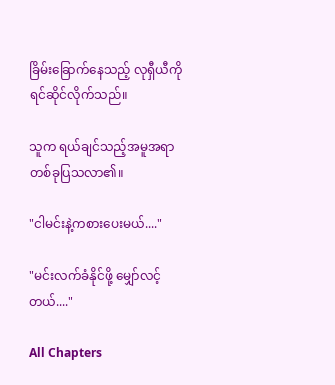ခြိမ်းခြောက်နေသည့် လုရှီယီကို ရင်ဆိုင်လိုက်သည်။

သူက ရယ်ချင်သည့်အမူအရာတစ်ခုပြသလာ၏။

"ငါမင်းနဲ့ကစားပေးမယ်...."

"မင်းလက်ခံနိုင်ဖို့ မျှော်လင့်တယ်...."

All Chapters